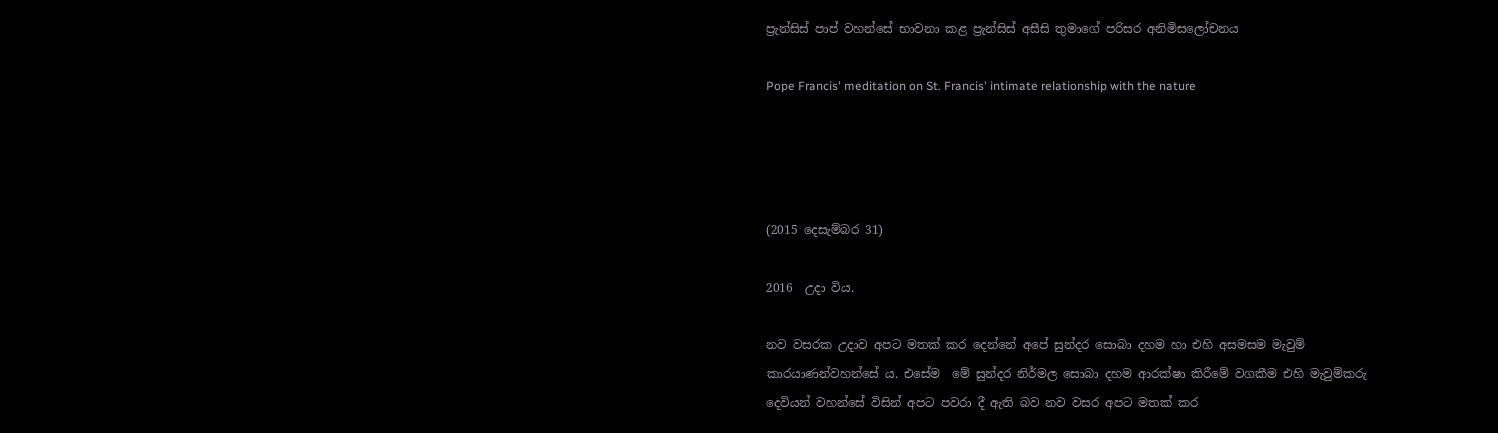ප්‍රැන්සිස් පාප් වහන්සේ භාවනා කළ ප්‍රැන්සිස් අසීසි තුමාගේ පරිසර අනිමිසලෝචනය

Pope Francis' meditation on St. Francis' intimate relationship with the nature




(2015 දෙසැම්බර 31)

2016  උදා විය.

නව වසරක උදාව අපට මතක් කර දෙන්නේ අපේ සුන්දර සොබා දහම හා එහි අසමසම මැවුම් කාරයාණන්වහන්සේ ය. එසේම  මේ සුන්දර නිර්මල සොබා දහම ආරක්ෂා කිරීමේ වගකීම එහි මැවුම්කරු දෙවියන් වහන්සේ විසින් අපට පවරා දී ඇති බව නව වසර අපට මතක් කර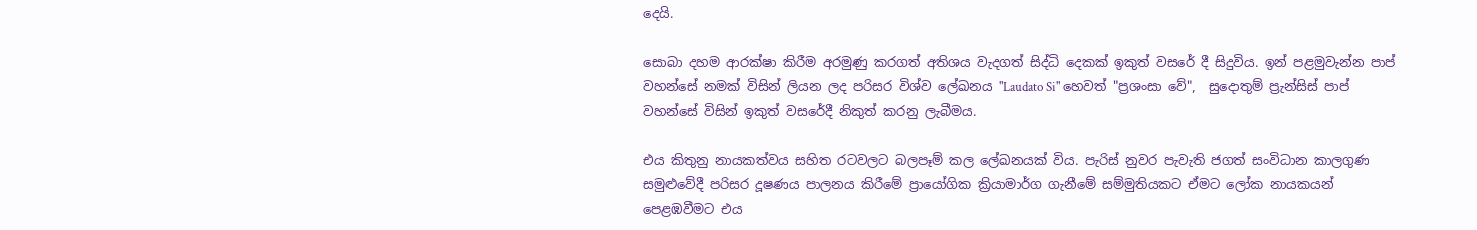දෙයි.

සොබා දහම ආරක්ෂා කිරීම අරමුණු කරගත් අතිශය වැදගත් සිද්ධි දෙකක් ඉකුත් වසරේ දී සිදුවිය. ඉන් පළමුවැන්න පාප් වහන්සේ නමක් විසින් ලියන ලද පරිසර විශ්ව ලේඛනය "Laudato Si" හෙවත් "ප්‍රශංසා වේ",  සුදොතුම් ප්‍රැන්සිස් පාප් වහන්සේ විසින් ඉකුත් වසරේදී නිකුත් කරනු ලැබීමය.

එය කිතුනු නායකත්වය සහිත රටවලට බලපෑම් කල ලේඛනයක් විය. පැරිස් නුවර පැවැති ජගත් සංවිධාන කාලගුණ සමුළුවේදී පරිසර දූෂණය පාලනය කිරීමේ ප්‍රායෝගික ක්‍රියාමාර්ග ගැනීමේ සම්මුතියකට ඒමට ලෝක නායකයන් පෙළඹවීමට එය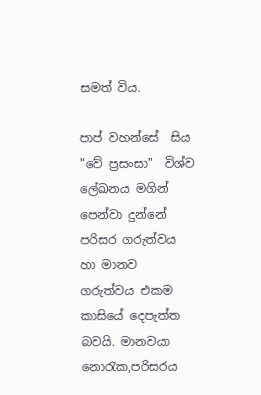සමත් විය.

පාප් වහන්සේ  සිය  "වේ ප්‍රසංසා"  විශ්ව ලේඛනය මගින් පෙන්වා දුන්නේ පරිසර ගරුත්වය හා මානව ගරුත්වය එකම කාසියේ දෙපැත්ත බවයි. මානවයා නොරැක,පරිසරය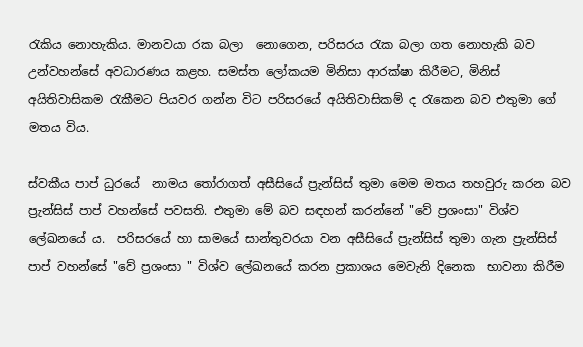රැකිය නොහැකිය. මානවයා රක බලා  නොගෙන, පරිසරය රැක බලා ගත නොහැකි බව උන්වහන්සේ අවධාරණය කළහ. සමස්ත ලෝකයම මිනිසා ආරක්ෂා කිරීමට, මිනිස් අයිතිවාසිකම රැකීමට පියවර ගන්න විට පරිසරයේ අයිතිවාසිකම් ද රැකෙන බව එතුමා ගේ මතය විය.

ස්වකීය පාප් ධුරයේ  නාමය තෝරාගත් අසීසියේ ප්‍රැන්සිස් තුමා මෙම මතය තහවුරු කරන බව ප්‍රැන්සිස් පාප් වහන්සේ පවසති. එතුමා මේ බව සඳහන් කරන්නේ "වේ ප්‍රශංසා" විශ්ව ලේඛනයේ ය.  පරිසරයේ හා සාමයේ සාන්තුවරයා වන අසීසියේ ප්‍රැන්සිස් තුමා ගැන ප්‍රැන්සිස් පාප් වහන්සේ "වේ ප්‍රශංසා " විශ්ව ලේඛනයේ කරන ප්‍රකාශය මෙවැනි දිනෙක  භාවනා කිරීම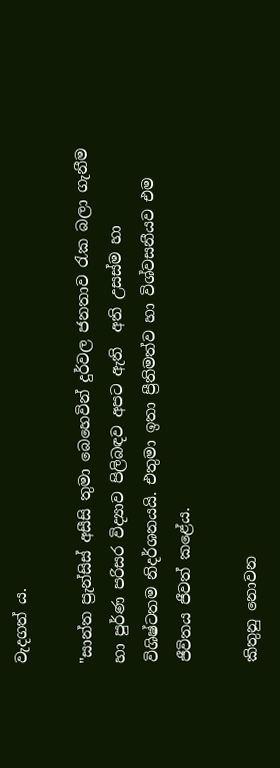වැදගත් ය.

"සාන්ත ප්‍රැන්සිස් අසීසි තුමා බෙහෙවින් දුර්වල ජනතාව රැක බලා ගැනීම හා පුර්ණ පරිසර විද්‍යාව පිලිබඳව අපට ඇති  අති උසස්ම හා  විශිෂ්ටතම නිදර්ශනයයි. එතුමා ඉතා ප්‍රීතිමත්ව හා විශ්වසනීයව එම ජීවිතය ජීවත් කළේය.

කිතුනු නොවන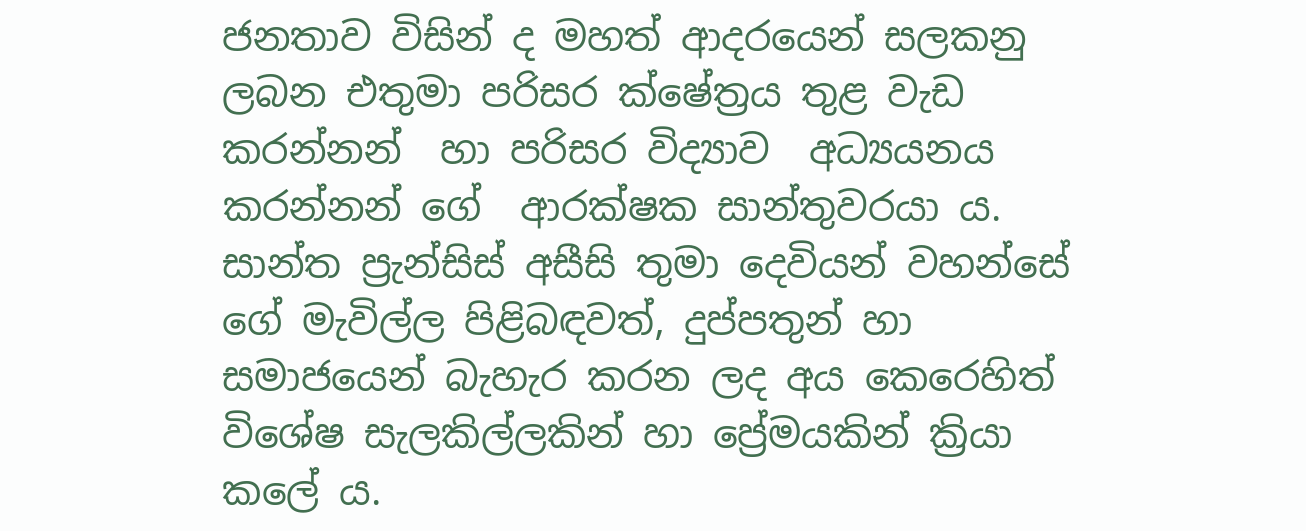ජනතාව විසින් ද මහත් ආදරයෙන් සලකනු ලබන එතුමා පරිසර ක්ෂේත්‍රය තුළ වැඩ කරන්නන්  හා පරිසර විද්‍යාව  අධ්‍යයනය කරන්නන් ගේ  ආරක්ෂක සාන්තුවරයා ය. සාන්ත ප්‍රැන්සිස් අසීසි තුමා දෙවියන් වහන්සේ ගේ මැවිල්ල පිළිබඳවත්, දුප්පතුන් හා සමාජයෙන් බැහැර කරන ලද අය කෙරෙහිත් විශේෂ සැලකිල්ලකින් හා ප්‍රේමයකින් ක්‍රියා කලේ ය.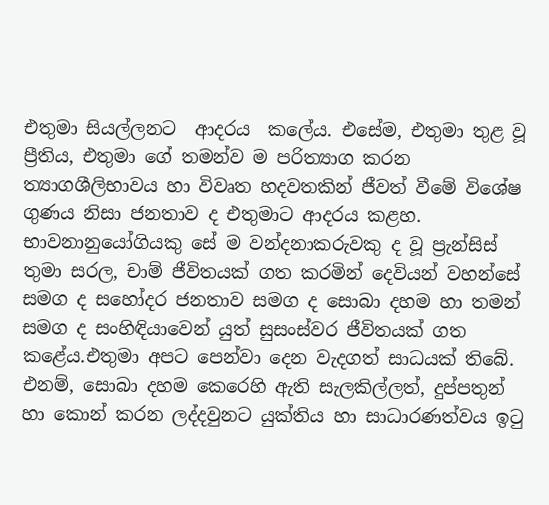එතුමා සියල්ලනට  ආදරය  කලේය. එසේම, එතුමා තුළ වූ ප්‍රීතිය, එතුමා ගේ තමන්ව ම පරිත්‍යාග කරන ත්‍යාගශීලිභාවය හා විවෘත හදවතකින් ජීවත් වීමේ විශේෂ ගුණය නිසා ජනතාව ද එතුමාට ආදරය කළහ. භාවනානුයෝගියකු සේ ම වන්දනාකරුවකු ද වූ ප්‍රැන්සිස් තුමා සරල, චාම් ජීවිතයක් ගත කරමින් දෙවියන් වහන්සේ සමග ද සහෝදර ජනතාව සමග ද සොබා දහම හා තමන් සමග ද සංහිඳියාවෙන් යුත් සුසංස්වර ජීවිතයක් ගත කළේය.එතුමා අපට පෙන්වා දෙන වැදගත් සාධයක් තිබේ. එනම්, සොබා දහම කෙරෙහි ඇති සැලකිල්ලත්, දුප්පතුන් හා කොන් කරන ලද්දවුනට යුක්තිය හා සාධාරණත්වය ඉටු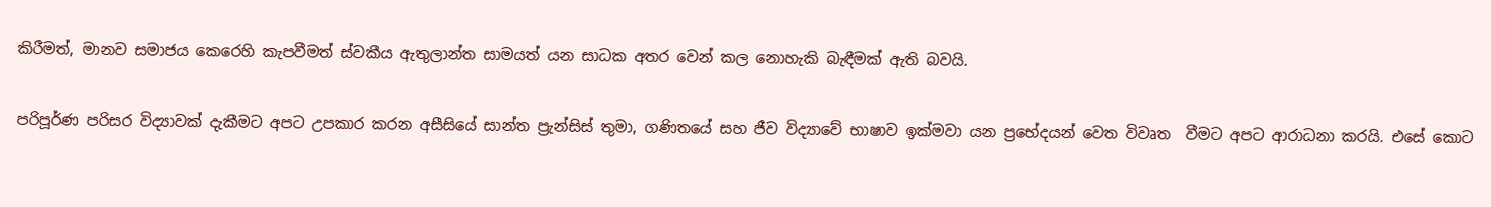කිරීමත්, මානව සමාජය කෙරෙහි කැපවීමත් ස්වකීය ඇතුලාන්ත සාමයත් යන සාධක අතර වෙන් කල නොහැකි බැඳීමක් ඇති බවයි.

පරිපූර්ණ පරිසර විද්‍යාවක් දැකීමට අපට උපකාර කරන අසීසියේ සාන්ත ප්‍රැන්සිස් තුමා, ගණිතයේ සහ ජීව විද්‍යාවේ භාෂාව ඉක්මවා යන ප්‍රභේදයන් වෙත විවෘත  වීමට අපට ආරාධනා කරයි. එසේ කොට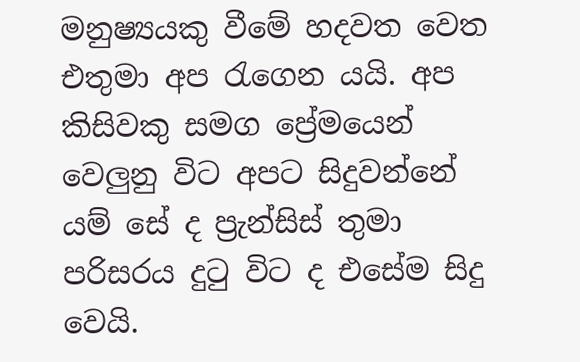මනුෂ්‍යයකු වීමේ හදවත වෙත එතුමා අප රැගෙන යයි. අප කිසිවකු සමග ප්‍රේමයෙන් වෙලුනු විට අපට සිදුවන්නේ යම් සේ ද ප්‍රැන්සිස් තුමා පරිසරය දුටු විට ද එසේම සිදු වෙයි.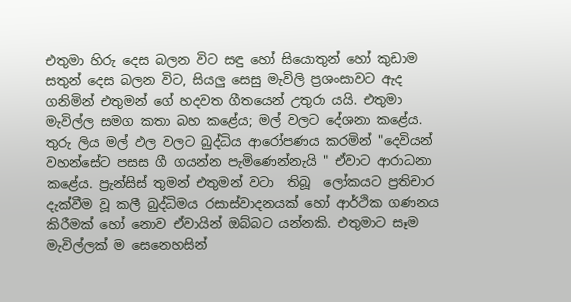එතුමා හිරු දෙස බලන විට සඳු හෝ සියොතුන් හෝ කුඩාම සතුන් දෙස බලන විට, සියලු සෙසු මැවිලි ප්‍රශංසාවට ඇද  ගනිමින් එතුමන් ගේ හදවත ගීතයෙන් උතුරා යයි. එතුමා මැවිල්ල සමග කතා බහ කළේය; මල් වලට දේශනා කළේය. තුරු ලිය මල් ඵල වලට බුද්ධිය ආරෝපණය කරමින් "දෙවියන් වහන්සේට පසස ගී ගයන්න පැමිණෙන්නැයි " ඒවාට ආරාධනා කළේය. ප්‍රැන්සිස් තුමන් එතුමන් වටා  තිබූ  ලෝකයට ප්‍රතිචාර දැක්වීම වූ කලී බුද්ධිමය රසාස්වාදනයක් හෝ ආර්ථික ගණනය කිරීමක් හෝ නොව ඒවායින් ඔබ්බට යන්නකි. එතුමාට සෑම මැවිල්ලක් ම සෙනෙහසින්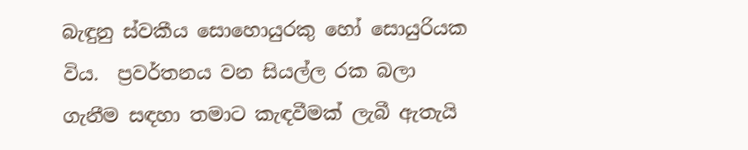බැඳුනු ස්වකීය සොහොයුරකු හෝ සොයුරියක විය.  ප්‍රවර්තනය වන සියල්ල රක බලා ගැනීම සඳහා තමාට කැඳවීමක් ලැබී ඇතැයි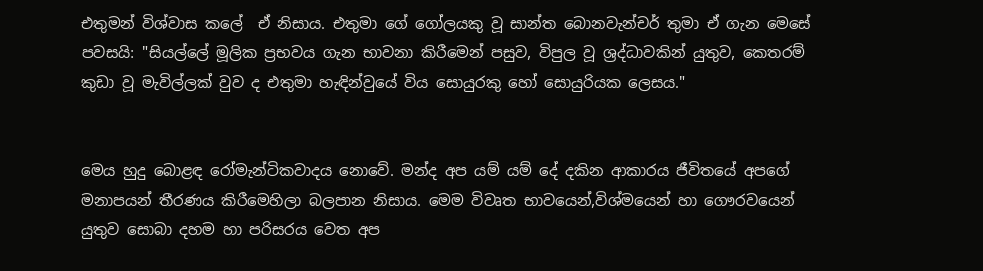එතුමන් විශ්වාස කලේ  ඒ නිසාය. එතුමා ගේ ගෝලයකු වූ සාන්ත බොනවැන්චර් තුමා ඒ ගැන මෙසේ පවසයි: "සියල්ලේ මූලික ප්‍රභවය ගැන භාවනා කිරීමෙන් පසුව, විපුල වූ ශ්‍රද්ධාවකින් යුතුව, කෙතරම් කුඩා වූ මැවිල්ලක් වුව ද එතුමා හැඳින්වුයේ විය සොයුරකු හෝ සොයුරියක ලෙසය."


මෙය හුදු බොළඳ රෝමැන්ටිකවාදය නොවේ. මන්ද අප යම් යම් දේ දකින ආකාරය ජීවිතයේ අපගේ මනාපයන් තීරණය කිරීමෙහිලා බලපාන නිසාය. මෙම විවෘත භාවයෙන්,විශ්මයෙන් හා ගෞරවයෙන් යුතුව සොබා දහම හා පරිසරය වෙත අප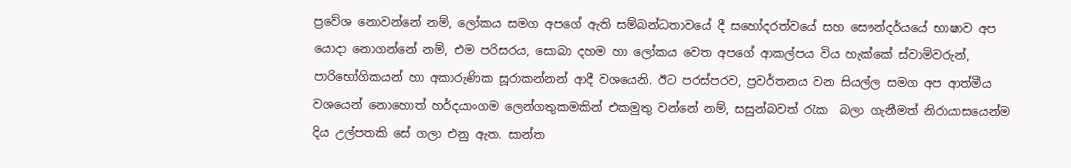ප්‍රවේශ නොවන්නේ නම්, ලෝකය සමග අපගේ ඇති සම්බන්ධතාවයේ දී සහෝදරත්වයේ සහ සෞන්දර්යයේ භාෂාව අප යොදා නොගන්නේ නම්, එම පරිසරය, සොබා දහම හා ලෝකය වෙත අපගේ ආකල්පය විය හැක්කේ ස්වාමිවරුන්, පාරිභෝගිකයන් හා අකාරුණික සූරාකන්නන් ආදී වශයෙනි. ඊට පරස්පරව, ප්‍රවර්තනය වන සියල්ල සමග අප ආත්මීය වශයෙන් නොහොත් හර්දයාංගම ලෙන්ගතුකමකින් එකමුතු වන්නේ නම්, සසුන්බවත් රැක  බලා ගැනීමත් නිරායාසයෙන්ම දිය උල්පතකි සේ ගලා එනු ඇත. සාන්ත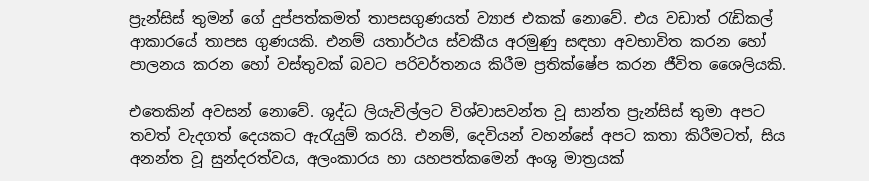ප්‍රැන්සිස් තුමන් ගේ දුප්පත්කමත් තාපසගුණයත් ව්‍යාජ එකක් නොවේ. එය වඩාත් රැඩිකල් ආකාරයේ තාපස ගුණයකි. එනම් යතාර්ථය ස්වකීය අරමුණු සඳහා අවභාවිත කරන හෝ පාලනය කරන හෝ වස්තුවක් බවට පරිවර්තනය කිරීම ප්‍රතික්ෂේප කරන ජීවිත ශෛලියකි.

එතෙකින් අවසන් නොවේ. ශුද්ධ ලියැවිල්ලට විශ්වාසවන්ත වූ සාන්ත ප්‍රැන්සිස් තුමා අපට තවත් වැදගත් දෙයකට ඇරැයුම් කරයි. එනම්, දෙවියන් වහන්සේ අපට කතා කිරීමටත්, සිය  අනන්ත වූ සුන්දරත්වය, අලංකාරය හා යහපත්කමෙන් අංශු මාත්‍රයක්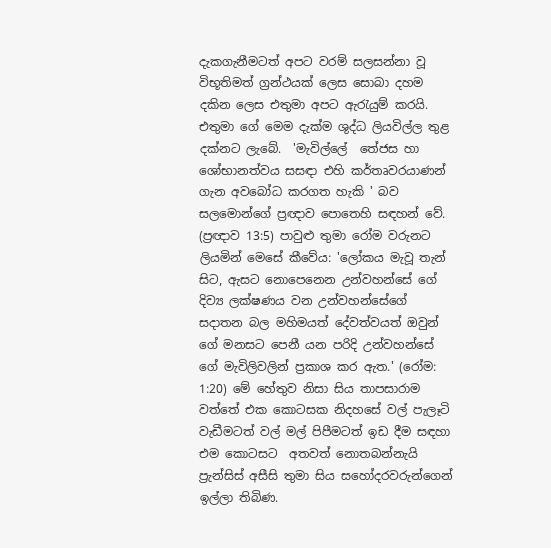දැකගැනීමටත් අපට වරම් සලසන්නා වූ විභූතිමත් ග්‍රන්ථයක් ලෙස සොබා දහම දකින ලෙස එතුමා අපට ඇරැයුම් කරයි. එතුමා ගේ මෙම දැක්ම ශුද්ධ ලියවිල්ල තුළ දක්නට ලැබේ.  'මැවිල්ලේ  තේජස හා ශෝභානත්වය සසඳා එහි කර්තෘවරයාණන් ගැන අවබෝධ කරගත හැකි ' බව සලමොන්ගේ ප්‍රඥාව පොතෙහි සඳහන් වේ. (ප්‍රඥාව 13:5) පාවුළු තුමා රෝම වරුනට ලියමින් මෙසේ කීවේය: 'ලෝකය මැවූ තැන් සිට, ඇසට නොපෙනෙන උන්වහන්සේ ගේ දිව්‍ය ලක්ෂණය වන උන්වහන්සේගේ සදාතන බල මහිමයත් දේවත්වයත් ඔවුන් ගේ මනසට පෙනී යන පරිදි උන්වහන්සේ ගේ මැවිලිවලින් ප්‍රකාශ කර ඇත.' (රෝම: 1:20) මේ හේතුව නිසා සිය තාපසාරාම වත්තේ එක කොටසක නිදහසේ වල් පැලෑටි වැඩීමටත් වල් මල් පිපීමටත් ඉඩ දීම සඳහා එම කොටසට  අතවත් නොතබන්නැයි ප්‍රැන්සිස් අසීසි තුමා සිය සහෝදරවරුන්ගෙන් ඉල්ලා තිබිණ.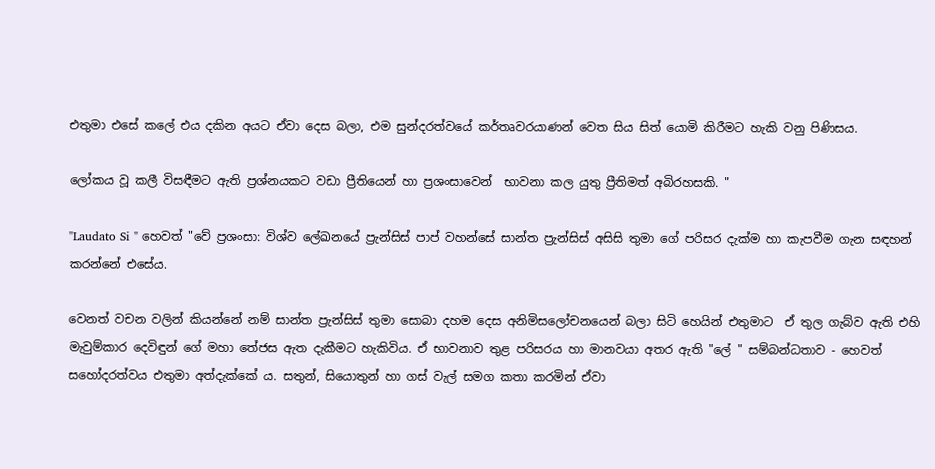එතුමා එසේ කලේ එය දකින අයට ඒවා දෙස බලා, එම සුන්දරත්වයේ කර්තෘවරයාණන් වෙත සිය සිත් යොමි කිරීමට හැකි වනු පිණිසය.

ලෝකය වූ කලී විසඳීමට ඇති ප්‍රශ්නයකට වඩා ප්‍රීතියෙන් හා ප්‍රශංසාවෙන්  භාවනා කල යුතු ප්‍රීතිමත් අබිරහසකි. "

"Laudato Si " හෙවත් "වේ ප්‍රශංසා: විශ්ව ලේඛනයේ ප්‍රැන්සිස් පාප් වහන්සේ සාන්ත ප්‍රැන්සිස් අසිසි තුමා ගේ පරිසර දැක්ම හා කැපවීම ගැන සඳහන් කරන්නේ එසේය.

වෙනත් වචන වලින් කියන්නේ නම් සාන්ත ප්‍රැන්සිස් තුමා සොබා දහම දෙස අනිමිසලෝචනයෙන් බලා සිටි හෙයින් එතුමාට  ඒ තුල ගැබ්ව ඇති එහි මැවුම්කාර දෙවිඳුන් ගේ මහා තේජස ඇත දැකීමට හැකිවිය. ඒ භාවනාව තුළ පරිසරය හා මානවයා අතර ඇති "ලේ " සම්බන්ධතාව - හෙවත් සහෝදරත්වය එතුමා අත්දැක්කේ ය. සතුන්, සියොතුන් හා ගස් වැල් සමග කතා කරමින් ඒවා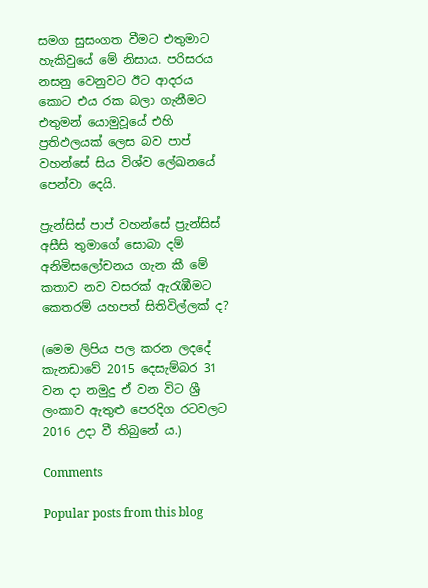සමග සුසංගත වීමට එතුමාට හැකිවුයේ මේ නිසාය. පරිසරය නසනු වෙනුවට ඊට ආදරය කොට එය රක බලා ගැනීමට එතුමන් යොමුවූයේ එහි ප්‍රතිඵලයක් ලෙස බව පාප් වහන්සේ සිය විශ්ව ලේඛනයේ පෙන්වා දෙයි.

ප්‍රැන්සිස් පාප් වහන්සේ ප්‍රැන්සිස් අසීසි තුමාගේ සොබා දම් අනිමිසලෝචනය ගැන කී මේ කතාව නව වසරක් ඇරැඹීමට කෙතරම් යහපත් සිතිවිල්ලක් ද?

(මෙම ලිපිය පල කරන ලදදේ  කැනඩාවේ 2015 දෙසැම්බර 31 වන දා නමුදු ඒ වන විට ශ්‍රී ලංකාව ඇතුළු පෙරදිග රටවලට 2016 උදා වී තිබුනේ ය.)

Comments

Popular posts from this blog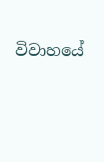විවාහයේ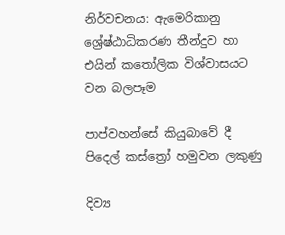නිර්වචනය: ඇමෙරිකානු ශ්‍රේෂ්ඨාධිකරණ තීන්දුව හා එයින් කතෝලික විශ්වාසයට වන බලපෑම

පාප්වහන්සේ කියුබාවේ දී පිදෙල් කස්ත්‍රෝ හමුවන ලකුණු

දිව්‍ය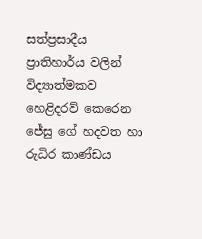සත්ප්‍රසාදීය ප්‍රාතිහාර්ය වලින් විද්‍යාත්මකව හෙළිදරව් කෙරෙන ජේසු ගේ හදවත හා රුධිර කාණ්ඩය